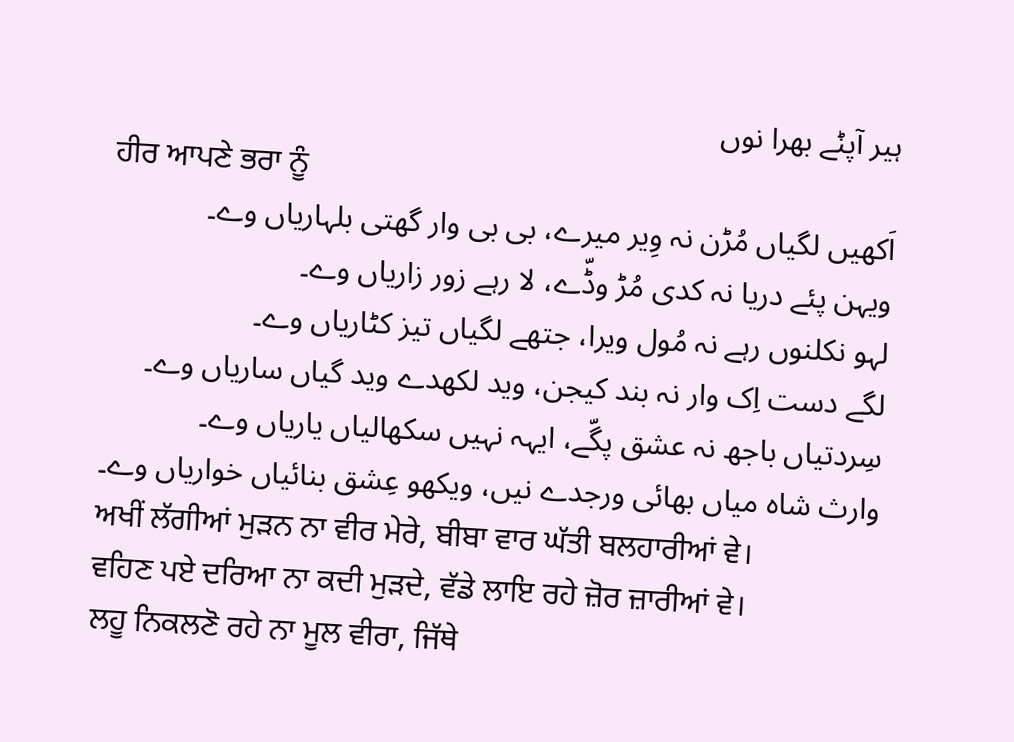ہیر آپݨے بھرا نوں
ਹੀਰ ਆਪਣੇ ਭਰਾ ਨੂੰ
اَکھیں لگیاں مُڑن نہ وِیر میرے، بی بی وار گھتی بلہاریاں وے۔
ویہن پئے دریا نہ کدی مُڑ وڈّے، لا رہے زور زاریاں وے۔
لہو نکلنوں رہے نہ مُول ویرا، جتھے لگیاں تیز کٹاریاں وے۔
لگے دست اِک وار نہ بند کیجن، وید لکھدے وید گیاں ساریاں وے۔
سِردتیاں باجھ نہ عشق پگّے، ایہہ نہیں سکھالیاں یاریاں وے۔
وارث شاہ میاں بھائی ورجدے نیں، ویکھو عِشق بنائیاں خواریاں وے۔
ਅਖੀਂ ਲੱਗੀਆਂ ਮੁੜਨ ਨਾ ਵੀਰ ਮੇਰੇ, ਬੀਬਾ ਵਾਰ ਘੱਤੀ ਬਲਹਾਰੀਆਂ ਵੇ।
ਵਹਿਣ ਪਏ ਦਰਿਆ ਨਾ ਕਦੀ ਮੁੜਦੇ, ਵੱਡੇ ਲਾਇ ਰਹੇ ਜ਼ੋਰ ਜ਼ਾਰੀਆਂ ਵੇ।
ਲਹੂ ਨਿਕਲਣੋ ਰਹੇ ਨਾ ਮੂਲ ਵੀਰਾ, ਜਿੱਥੇ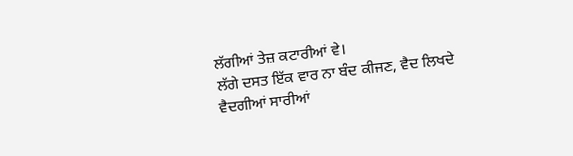ਲੱਗੀਆਂ ਤੇਜ਼ ਕਟਾਰੀਆਂ ਵੇ।
ਲੱਗੇ ਦਸਤ ਇੱਕ ਵਾਰ ਨਾ ਬੰਦ ਕੀਜਣ, ਵੈਦ ਲਿਖਦੇ ਵੈਦਗੀਆਂ ਸਾਰੀਆਂ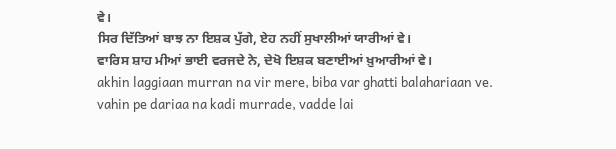ਵੇ।
ਸਿਰ ਦਿੱਤਿਆਂ ਬਾਝ ਨਾ ਇਸ਼ਕ ਪੁੱਗੇ, ਏਹ ਨਹੀਂ ਸੁਖਾਲੀਆਂ ਯਾਰੀਆਂ ਵੇ।
ਵਾਰਿਸ ਸ਼ਾਹ ਮੀਆਂ ਭਾਈ ਵਰਜਦੇ ਨੇ, ਦੇਖੋ ਇਸ਼ਕ ਬਣਾਈਆਂ ਖ਼ੁਆਰੀਆਂ ਵੇ।
akhin laggiaan murran na vir mere, biba var ghatti balahariaan ve.
vahin pe dariaa na kadi murrade, vadde lai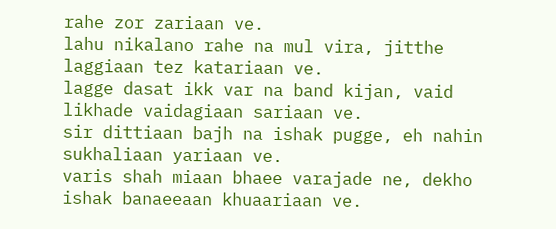rahe zor zariaan ve.
lahu nikalano rahe na mul vira, jitthe laggiaan tez katariaan ve.
lagge dasat ikk var na band kijan, vaid likhade vaidagiaan sariaan ve.
sir dittiaan bajh na ishak pugge, eh nahin sukhaliaan yariaan ve.
varis shah miaan bhaee varajade ne, dekho ishak banaeeaan khuaariaan ve.